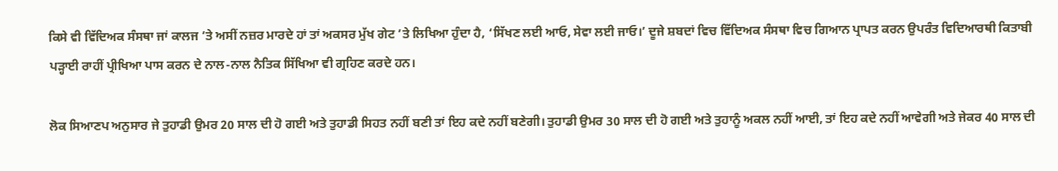ਕਿਸੇ ਵੀ ਵਿੱਦਿਅਕ ਸੰਸਥਾ ਜਾਂ ਕਾਲਜ ’ਤੇ ਅਸੀਂ ਨਜ਼ਰ ਮਾਰਦੇ ਹਾਂ ਤਾਂ ਅਕਸਰ ਮੁੱਖ ਗੇਟ ’ਤੇ ਲਿਖਿਆ ਹੁੰਦਾ ਹੈ, ‘ਸਿੱਖਣ ਲਈ ਆਓ, ਸੇਵਾ ਲਈ ਜਾਓ।’ ਦੂਜੇ ਸ਼ਬਦਾਂ ਵਿਚ ਵਿੱਦਿਅਕ ਸੰਸਥਾ ਵਿਚ ਗਿਆਨ ਪ੍ਰਾਪਤ ਕਰਨ ਉਪਰੰਤ ਵਿਦਿਆਰਥੀ ਕਿਤਾਬੀ ਪੜ੍ਹਾਈ ਰਾਹੀਂ ਪ੍ਰੀਖਿਆ ਪਾਸ ਕਰਨ ਦੇ ਨਾਲ-ਨਾਲ ਨੈਤਿਕ ਸਿੱਖਿਆ ਵੀ ਗ੍ਰਹਿਣ ਕਰਦੇ ਹਨ।

ਲੋਕ ਸਿਆਣਪ ਅਨੁਸਾਰ ਜੇ ਤੁਹਾਡੀ ਉਮਰ 20 ਸਾਲ ਦੀ ਹੋ ਗਈ ਅਤੇ ਤੁਹਾਡੀ ਸਿਹਤ ਨਹੀਂ ਬਣੀ ਤਾਂ ਇਹ ਕਦੇ ਨਹੀਂ ਬਣੇਗੀ। ਤੁਹਾਡੀ ਉਮਰ 30 ਸਾਲ ਦੀ ਹੋ ਗਈ ਅਤੇ ਤੁਹਾਨੂੰ ਅਕਲ ਨਹੀਂ ਆਈ, ਤਾਂ ਇਹ ਕਦੇ ਨਹੀਂ ਆਵੇਗੀ ਅਤੇ ਜੇਕਰ 40 ਸਾਲ ਦੀ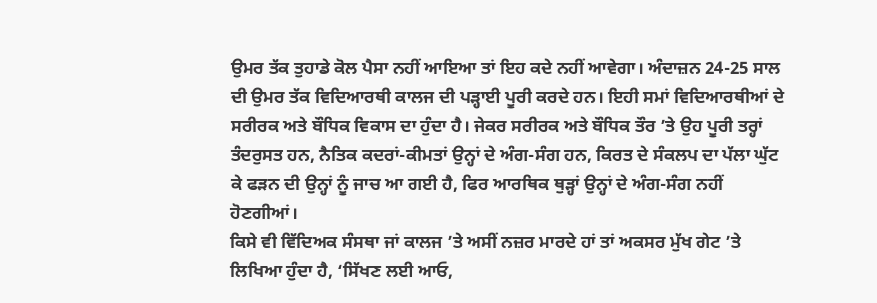ਉਮਰ ਤੱਕ ਤੁਹਾਡੇ ਕੋਲ ਪੈਸਾ ਨਹੀਂ ਆਇਆ ਤਾਂ ਇਹ ਕਦੇ ਨਹੀਂ ਆਵੇਗਾ। ਅੰਦਾਜ਼ਨ 24-25 ਸਾਲ ਦੀ ਉਮਰ ਤੱਕ ਵਿਦਿਆਰਥੀ ਕਾਲਜ ਦੀ ਪੜ੍ਹਾਈ ਪੂਰੀ ਕਰਦੇ ਹਨ। ਇਹੀ ਸਮਾਂ ਵਿਦਿਆਰਥੀਆਂ ਦੇ ਸਰੀਰਕ ਅਤੇ ਬੌਧਿਕ ਵਿਕਾਸ ਦਾ ਹੁੰਦਾ ਹੈ। ਜੇਕਰ ਸਰੀਰਕ ਅਤੇ ਬੌਧਿਕ ਤੌਰ ’ਤੇ ਉਹ ਪੂਰੀ ਤਰ੍ਹਾਂ ਤੰਦਰੁਸਤ ਹਨ, ਨੈਤਿਕ ਕਦਰਾਂ-ਕੀਮਤਾਂ ਉਨ੍ਹਾਂ ਦੇ ਅੰਗ-ਸੰਗ ਹਨ, ਕਿਰਤ ਦੇ ਸੰਕਲਪ ਦਾ ਪੱਲਾ ਘੁੱਟ ਕੇ ਫੜਨ ਦੀ ਉਨ੍ਹਾਂ ਨੂੰ ਜਾਚ ਆ ਗਈ ਹੈ, ਫਿਰ ਆਰਥਿਕ ਥੁੜ੍ਹਾਂ ਉਨ੍ਹਾਂ ਦੇ ਅੰਗ-ਸੰਗ ਨਹੀਂ ਹੋਣਗੀਆਂ।
ਕਿਸੇ ਵੀ ਵਿੱਦਿਅਕ ਸੰਸਥਾ ਜਾਂ ਕਾਲਜ ’ਤੇ ਅਸੀਂ ਨਜ਼ਰ ਮਾਰਦੇ ਹਾਂ ਤਾਂ ਅਕਸਰ ਮੁੱਖ ਗੇਟ ’ਤੇ ਲਿਖਿਆ ਹੁੰਦਾ ਹੈ, ‘ਸਿੱਖਣ ਲਈ ਆਓ,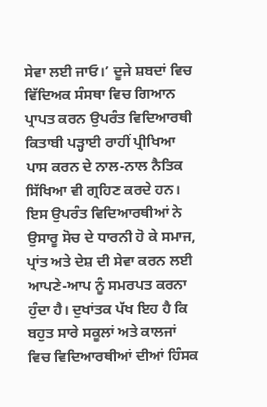ਸੇਵਾ ਲਈ ਜਾਓ।’ ਦੂਜੇ ਸ਼ਬਦਾਂ ਵਿਚ ਵਿੱਦਿਅਕ ਸੰਸਥਾ ਵਿਚ ਗਿਆਨ ਪ੍ਰਾਪਤ ਕਰਨ ਉਪਰੰਤ ਵਿਦਿਆਰਥੀ ਕਿਤਾਬੀ ਪੜ੍ਹਾਈ ਰਾਹੀਂ ਪ੍ਰੀਖਿਆ ਪਾਸ ਕਰਨ ਦੇ ਨਾਲ-ਨਾਲ ਨੈਤਿਕ ਸਿੱਖਿਆ ਵੀ ਗ੍ਰਹਿਣ ਕਰਦੇ ਹਨ। ਇਸ ਉਪਰੰਤ ਵਿਦਿਆਰਥੀਆਂ ਨੇ ਉਸਾਰੂ ਸੋਚ ਦੇ ਧਾਰਨੀ ਹੋ ਕੇ ਸਮਾਜ, ਪ੍ਰਾਂਤ ਅਤੇ ਦੇਸ਼ ਦੀ ਸੇਵਾ ਕਰਨ ਲਈ ਆਪਣੇ-ਆਪ ਨੂੰ ਸਮਰਪਤ ਕਰਨਾ ਹੁੰਦਾ ਹੈ। ਦੁਖਾਂਤਕ ਪੱਖ ਇਹ ਹੈ ਕਿ ਬਹੁਤ ਸਾਰੇ ਸਕੂਲਾਂ ਅਤੇ ਕਾਲਜਾਂ ਵਿਚ ਵਿਦਿਆਰਥੀਆਂ ਦੀਆਂ ਹਿੰਸਕ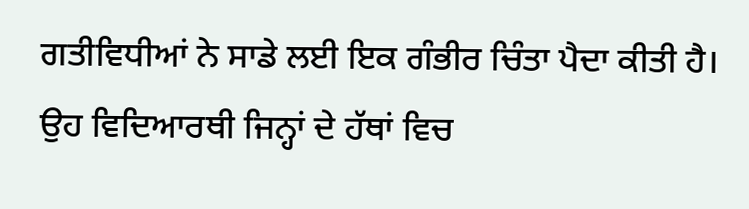ਗਤੀਵਿਧੀਆਂ ਨੇ ਸਾਡੇ ਲਈ ਇਕ ਗੰਭੀਰ ਚਿੰਤਾ ਪੈਦਾ ਕੀਤੀ ਹੈ।
ਉਹ ਵਿਦਿਆਰਥੀ ਜਿਨ੍ਹਾਂ ਦੇ ਹੱਥਾਂ ਵਿਚ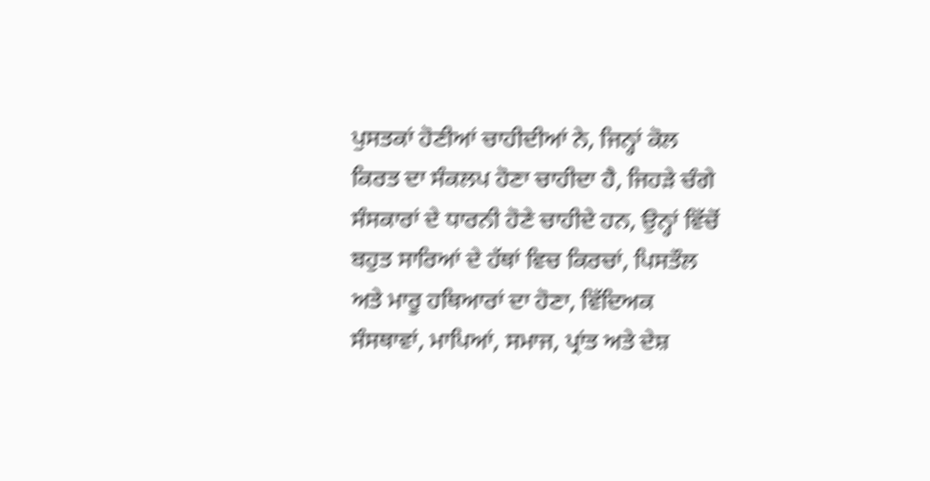ਪੁਸਤਕਾਂ ਹੋਣੀਆਂ ਚਾਹੀਦੀਆਂ ਨੇ, ਜਿਨ੍ਹਾਂ ਕੋਲ ਕਿਰਤ ਦਾ ਸੰਕਲਪ ਹੋਣਾ ਚਾਹੀਦਾ ਹੈ, ਜਿਹੜੇ ਚੰਗੇ ਸੰਸਕਾਰਾਂ ਦੇ ਧਾਰਨੀ ਹੋਣੇ ਚਾਹੀਦੇ ਹਨ, ਉਨ੍ਹਾਂ ਵਿੱਚੋਂ ਬਹੁਤ ਸਾਰਿਆਂ ਦੇ ਹੱਥਾਂ ਵਿਚ ਕਿਰਚਾਂ, ਪਿਸਤੌਲ ਅਤੇ ਮਾਰੂ ਹਥਿਆਰਾਂ ਦਾ ਹੋਣਾ, ਵਿੱਦਿਅਕ ਸੰਸਥਾਵਾਂ, ਮਾਪਿਆਂ, ਸਮਾਜ, ਪ੍ਰਾਂਤ ਅਤੇ ਦੇਸ਼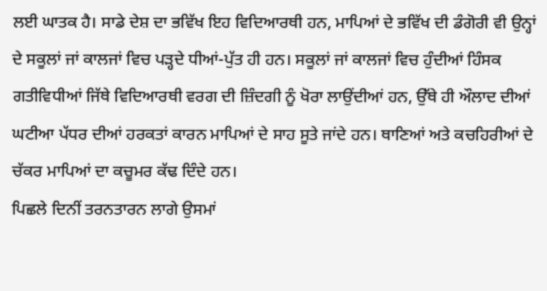ਲਈ ਘਾਤਕ ਹੈ। ਸਾਡੇ ਦੇਸ਼ ਦਾ ਭਵਿੱਖ ਇਹ ਵਿਦਿਆਰਥੀ ਹਨ, ਮਾਪਿਆਂ ਦੇ ਭਵਿੱਖ ਦੀ ਡੰਗੋਰੀ ਵੀ ਉਨ੍ਹਾਂ ਦੇ ਸਕੂਲਾਂ ਜਾਂ ਕਾਲਜਾਂ ਵਿਚ ਪੜ੍ਹਦੇ ਧੀਆਂ-ਪੁੱਤ ਹੀ ਹਨ। ਸਕੂਲਾਂ ਜਾਂ ਕਾਲਜਾਂ ਵਿਚ ਹੁੰਦੀਆਂ ਹਿੰਸਕ ਗਤੀਵਿਧੀਆਂ ਜਿੱਥੇ ਵਿਦਿਆਰਥੀ ਵਰਗ ਦੀ ਜ਼ਿੰਦਗੀ ਨੂੰ ਖੋਰਾ ਲਾਉਂਦੀਆਂ ਹਨ, ਉੱਥੇ ਹੀ ਔਲਾਦ ਦੀਆਂ ਘਟੀਆ ਪੱਧਰ ਦੀਆਂ ਹਰਕਤਾਂ ਕਾਰਨ ਮਾਪਿਆਂ ਦੇ ਸਾਹ ਸੂਤੇ ਜਾਂਦੇ ਹਨ। ਥਾਣਿਆਂ ਅਤੇ ਕਚਹਿਰੀਆਂ ਦੇ ਚੱਕਰ ਮਾਪਿਆਂ ਦਾ ਕਚੂਮਰ ਕੱਢ ਦਿੰਦੇ ਹਨ।
ਪਿਛਲੇ ਦਿਨੀਂ ਤਰਨਤਾਰਨ ਲਾਗੇ ਉਸਮਾਂ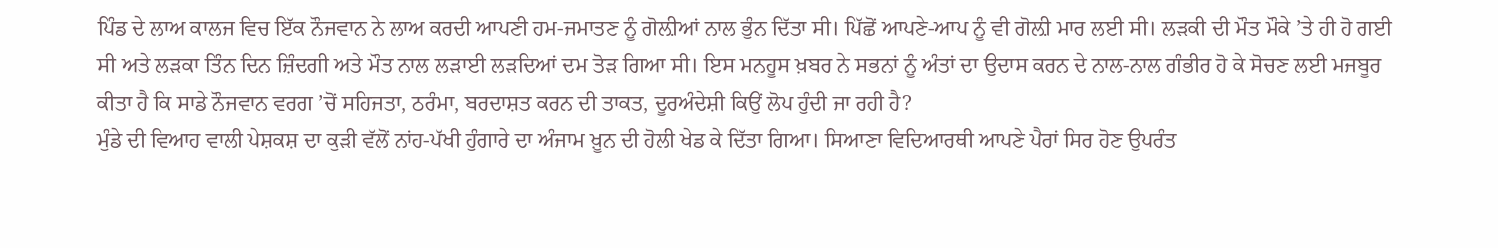ਪਿੰਡ ਦੇ ਲਾਅ ਕਾਲਜ ਵਿਚ ਇੱਕ ਨੌਜਵਾਨ ਨੇ ਲਾਅ ਕਰਦੀ ਆਪਣੀ ਹਮ-ਜਮਾਤਣ ਨੂੰ ਗੋਲ਼ੀਆਂ ਨਾਲ ਭੁੰਨ ਦਿੱਤਾ ਸੀ। ਪਿੱਛੋਂ ਆਪਣੇ-ਆਪ ਨੂੰ ਵੀ ਗੋਲ਼ੀ ਮਾਰ ਲਈ ਸੀ। ਲੜਕੀ ਦੀ ਮੌਤ ਮੌਕੇ ’ਤੇ ਹੀ ਹੋ ਗਈ ਸੀ ਅਤੇ ਲੜਕਾ ਤਿੰਨ ਦਿਨ ਜ਼ਿੰਦਗੀ ਅਤੇ ਮੌਤ ਨਾਲ ਲੜਾਈ ਲੜਦਿਆਂ ਦਮ ਤੋੜ ਗਿਆ ਸੀ। ਇਸ ਮਨਹੂਸ ਖ਼ਬਰ ਨੇ ਸਭਨਾਂ ਨੂੰ ਅੰਤਾਂ ਦਾ ਉਦਾਸ ਕਰਨ ਦੇ ਨਾਲ-ਨਾਲ ਗੰਭੀਰ ਹੋ ਕੇ ਸੋਚਣ ਲਈ ਮਜਬੂਰ ਕੀਤਾ ਹੈ ਕਿ ਸਾਡੇ ਨੌਜਵਾਨ ਵਰਗ ’ਚੋਂ ਸਹਿਜਤਾ, ਠਰੰਮਾ, ਬਰਦਾਸ਼ਤ ਕਰਨ ਦੀ ਤਾਕਤ, ਦੂਰਅੰਦੇਸ਼ੀ ਕਿਉਂ ਲੋਪ ਹੁੰਦੀ ਜਾ ਰਹੀ ਹੈ?
ਮੁੰਡੇ ਦੀ ਵਿਆਹ ਵਾਲੀ ਪੇਸ਼ਕਸ਼ ਦਾ ਕੁੜੀ ਵੱਲੋਂ ਨਾਂਹ-ਪੱਖੀ ਹੁੰਗਾਰੇ ਦਾ ਅੰਜਾਮ ਖ਼ੂਨ ਦੀ ਹੋਲੀ ਖੇਡ ਕੇ ਦਿੱਤਾ ਗਿਆ। ਸਿਆਣਾ ਵਿਦਿਆਰਥੀ ਆਪਣੇ ਪੈਰਾਂ ਸਿਰ ਹੋਣ ਉਪਰੰਤ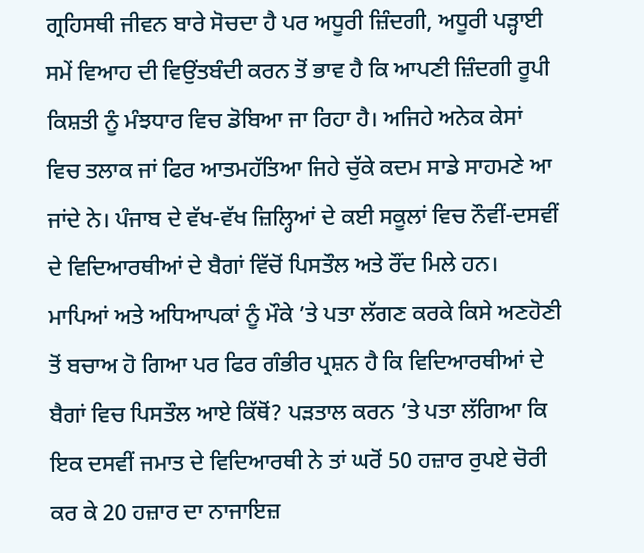ਗ੍ਰਹਿਸਥੀ ਜੀਵਨ ਬਾਰੇ ਸੋਚਦਾ ਹੈ ਪਰ ਅਧੂਰੀ ਜ਼ਿੰਦਗੀ, ਅਧੂਰੀ ਪੜ੍ਹਾਈ ਸਮੇਂ ਵਿਆਹ ਦੀ ਵਿਉਂਤਬੰਦੀ ਕਰਨ ਤੋਂ ਭਾਵ ਹੈ ਕਿ ਆਪਣੀ ਜ਼ਿੰਦਗੀ ਰੂਪੀ ਕਿਸ਼ਤੀ ਨੂੰ ਮੰਝਧਾਰ ਵਿਚ ਡੋਬਿਆ ਜਾ ਰਿਹਾ ਹੈ। ਅਜਿਹੇ ਅਨੇਕ ਕੇਸਾਂ ਵਿਚ ਤਲਾਕ ਜਾਂ ਫਿਰ ਆਤਮਹੱਤਿਆ ਜਿਹੇ ਚੁੱਕੇ ਕਦਮ ਸਾਡੇ ਸਾਹਮਣੇ ਆ ਜਾਂਦੇ ਨੇ। ਪੰਜਾਬ ਦੇ ਵੱਖ-ਵੱਖ ਜ਼ਿਲ੍ਹਿਆਂ ਦੇ ਕਈ ਸਕੂਲਾਂ ਵਿਚ ਨੌਵੀਂ-ਦਸਵੀਂ ਦੇ ਵਿਦਿਆਰਥੀਆਂ ਦੇ ਬੈਗਾਂ ਵਿੱਚੋਂ ਪਿਸਤੌਲ ਅਤੇ ਰੌਂਦ ਮਿਲੇ ਹਨ।
ਮਾਪਿਆਂ ਅਤੇ ਅਧਿਆਪਕਾਂ ਨੂੰ ਮੌਕੇ ’ਤੇ ਪਤਾ ਲੱਗਣ ਕਰਕੇ ਕਿਸੇ ਅਣਹੋਣੀ ਤੋਂ ਬਚਾਅ ਹੋ ਗਿਆ ਪਰ ਫਿਰ ਗੰਭੀਰ ਪ੍ਰਸ਼ਨ ਹੈ ਕਿ ਵਿਦਿਆਰਥੀਆਂ ਦੇ ਬੈਗਾਂ ਵਿਚ ਪਿਸਤੌਲ ਆਏ ਕਿੱਥੋਂ? ਪੜਤਾਲ ਕਰਨ ’ਤੇ ਪਤਾ ਲੱਗਿਆ ਕਿ ਇਕ ਦਸਵੀਂ ਜਮਾਤ ਦੇ ਵਿਦਿਆਰਥੀ ਨੇ ਤਾਂ ਘਰੋਂ 50 ਹਜ਼ਾਰ ਰੁਪਏ ਚੋਰੀ ਕਰ ਕੇ 20 ਹਜ਼ਾਰ ਦਾ ਨਾਜਾਇਜ਼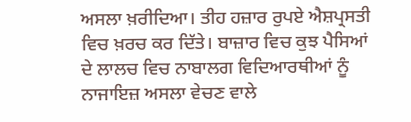ਅਸਲਾ ਖ਼ਰੀਦਿਆ। ਤੀਹ ਹਜ਼ਾਰ ਰੁਪਏ ਐਸ਼ਪ੍ਰਸਤੀ ਵਿਚ ਖ਼ਰਚ ਕਰ ਦਿੱਤੇ। ਬਾਜ਼ਾਰ ਵਿਚ ਕੁਝ ਪੈਸਿਆਂ ਦੇ ਲਾਲਚ ਵਿਚ ਨਾਬਾਲਗ ਵਿਦਿਆਰਥੀਆਂ ਨੂੰ ਨਾਜਾਇਜ਼ ਅਸਲਾ ਵੇਚਣ ਵਾਲੇ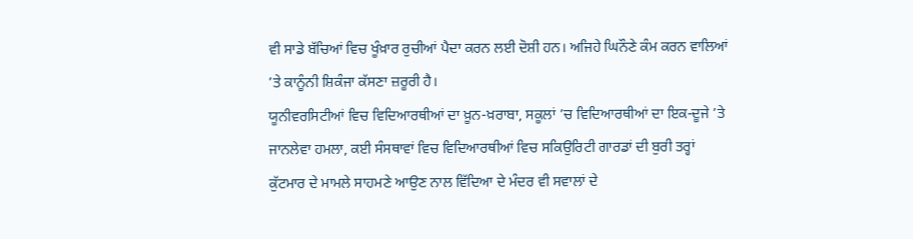ਵੀ ਸਾਡੇ ਬੱਚਿਆਂ ਵਿਚ ਖੂੰਖ਼ਾਰ ਰੁਚੀਆਂ ਪੈਦਾ ਕਰਨ ਲਈ ਦੋਸ਼ੀ ਹਨ। ਅਜਿਹੇ ਘਿਨੌਣੇ ਕੰਮ ਕਰਨ ਵਾਲਿਆਂ ’ਤੇ ਕਾਨੂੰਨੀ ਸ਼ਿਕੰਜਾ ਕੱਸਣਾ ਜ਼ਰੂਰੀ ਹੈ।
ਯੂਨੀਵਰਸਿਟੀਆਂ ਵਿਚ ਵਿਦਿਆਰਥੀਆਂ ਦਾ ਖ਼ੂਨ-ਖ਼ਰਾਬਾ, ਸਕੂਲਾਂ ’ਚ ਵਿਦਿਆਰਥੀਆਂ ਦਾ ਇਕ-ਦੂਜੇ ’ਤੇ ਜਾਨਲੇਵਾ ਹਮਲਾ, ਕਈ ਸੰਸਥਾਵਾਂ ਵਿਚ ਵਿਦਿਆਰਥੀਆਂ ਵਿਚ ਸਕਿਉਰਿਟੀ ਗਾਰਡਾਂ ਦੀ ਬੁਰੀ ਤਰ੍ਹਾਂ ਕੁੱਟਮਾਰ ਦੇ ਮਾਮਲੇ ਸਾਹਮਣੇ ਆਉਣ ਨਾਲ ਵਿੱਦਿਆ ਦੇ ਮੰਦਰ ਵੀ ਸਵਾਲਾਂ ਦੇ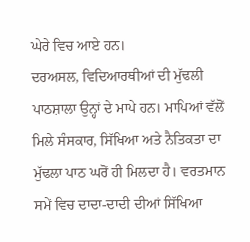ਘੇਰੇ ਵਿਚ ਆਏ ਹਨ।
ਦਰਅਸਲ, ਵਿਦਿਆਰਥੀਆਂ ਦੀ ਮੁੱਢਲੀ ਪਾਠਸ਼ਾਲਾ ਉਨ੍ਹਾਂ ਦੇ ਮਾਪੇ ਹਨ। ਮਾਪਿਆਂ ਵੱਲੋਂ ਮਿਲੇ ਸੰਸਕਾਰ, ਸਿੱਖਿਆ ਅਤੇ ਨੈਤਿਕਤਾ ਦਾ ਮੁੱਢਲਾ ਪਾਠ ਘਰੋਂ ਹੀ ਮਿਲਦਾ ਹੈ। ਵਰਤਮਾਨ ਸਮੇਂ ਵਿਚ ਦਾਦਾ-ਦਾਦੀ ਦੀਆਂ ਸਿੱਖਿਆ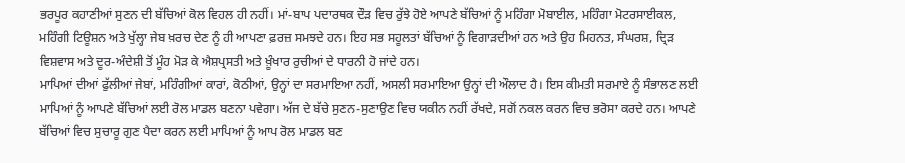ਭਰਪੂਰ ਕਹਾਣੀਆਂ ਸੁਣਨ ਦੀ ਬੱਚਿਆਂ ਕੋਲ ਵਿਹਲ ਹੀ ਨਹੀਂ। ਮਾਂ-ਬਾਪ ਪਦਾਰਥਕ ਦੌੜ ਵਿਚ ਰੁੱਝੇ ਹੋਏ ਆਪਣੇ ਬੱਚਿਆਂ ਨੂੰ ਮਹਿੰਗਾ ਮੋਬਾਈਲ, ਮਹਿੰਗਾ ਮੋਟਰਸਾਈਕਲ, ਮਹਿੰਗੀ ਟਿਊਸ਼ਨ ਅਤੇ ਖੁੱਲ੍ਹਾ ਜੇਬ ਖ਼ਰਚ ਦੇਣ ਨੂੰ ਹੀ ਆਪਣਾ ਫ਼ਰਜ਼ ਸਮਝਦੇ ਹਨ। ਇਹ ਸਭ ਸਹੂਲਤਾਂ ਬੱਚਿਆਂ ਨੂੰ ਵਿਗਾੜਦੀਆਂ ਹਨ ਅਤੇ ਉਹ ਮਿਹਨਤ, ਸੰਘਰਸ਼, ਦ੍ਰਿੜ ਵਿਸ਼ਵਾਸ ਅਤੇ ਦੂਰ-ਅੰਦੇਸ਼ੀ ਤੋਂ ਮੂੰਹ ਮੋੜ ਕੇ ਐਸ਼ਪ੍ਰਸਤੀ ਅਤੇ ਖ਼ੂੰਖਾਰ ਰੁਚੀਆਂ ਦੇ ਧਾਰਨੀ ਹੋ ਜਾਂਦੇ ਹਨ।
ਮਾਪਿਆਂ ਦੀਆਂ ਫੁੱਲੀਆਂ ਜੇਬਾਂ, ਮਹਿੰਗੀਆਂ ਕਾਰਾਂ, ਕੋਠੀਆਂ, ਉਨ੍ਹਾਂ ਦਾ ਸਰਮਾਇਆ ਨਹੀਂ, ਅਸਲੀ ਸਰਮਾਇਆ ਉਨ੍ਹਾਂ ਦੀ ਔਲਾਦ ਹੈ। ਇਸ ਕੀਮਤੀ ਸਰਮਾਏ ਨੂੰ ਸੰਭਾਲਣ ਲਈ ਮਾਪਿਆਂ ਨੂੰ ਆਪਣੇ ਬੱਚਿਆਂ ਲਈ ਰੋਲ ਮਾਡਲ ਬਣਨਾ ਪਵੇਗਾ। ਅੱਜ ਦੇ ਬੱਚੇ ਸੁਣਨ-ਸੁਣਾਉਣ ਵਿਚ ਯਕੀਨ ਨਹੀਂ ਰੱਖਦੇ, ਸਗੋਂ ਨਕਲ ਕਰਨ ਵਿਚ ਭਰੋਸਾ ਕਰਦੇ ਹਨ। ਆਪਣੇ ਬੱਚਿਆਂ ਵਿਚ ਸੁਚਾਰੂ ਗੁਣ ਪੈਦਾ ਕਰਨ ਲਈ ਮਾਪਿਆਂ ਨੂੰ ਆਪ ਰੋਲ ਮਾਡਲ ਬਣ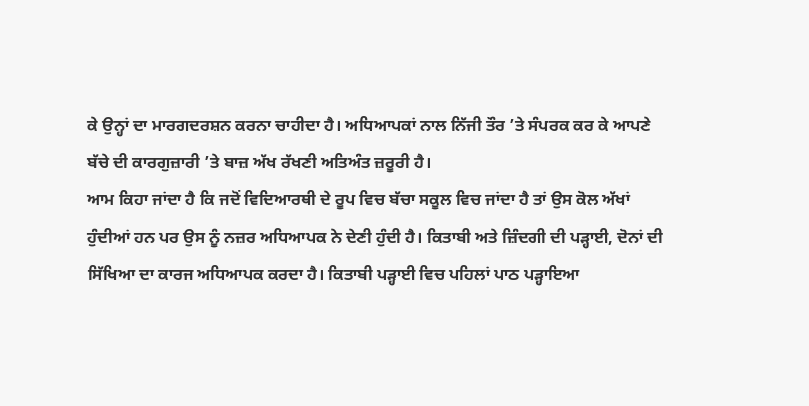ਕੇ ਉਨ੍ਹਾਂ ਦਾ ਮਾਰਗਦਰਸ਼ਨ ਕਰਨਾ ਚਾਹੀਦਾ ਹੈ। ਅਧਿਆਪਕਾਂ ਨਾਲ ਨਿੱਜੀ ਤੌਰ ’ਤੇ ਸੰਪਰਕ ਕਰ ਕੇ ਆਪਣੇ ਬੱਚੇ ਦੀ ਕਾਰਗੁਜ਼ਾਰੀ ’ਤੇ ਬਾਜ਼ ਅੱਖ ਰੱਖਣੀ ਅਤਿਅੰਤ ਜ਼ਰੂਰੀ ਹੈ।
ਆਮ ਕਿਹਾ ਜਾਂਦਾ ਹੈ ਕਿ ਜਦੋਂ ਵਿਦਿਆਰਥੀ ਦੇ ਰੂਪ ਵਿਚ ਬੱਚਾ ਸਕੂਲ ਵਿਚ ਜਾਂਦਾ ਹੈ ਤਾਂ ਉਸ ਕੋਲ ਅੱਖਾਂ ਹੁੰਦੀਆਂ ਹਨ ਪਰ ਉਸ ਨੂੰ ਨਜ਼ਰ ਅਧਿਆਪਕ ਨੇ ਦੇਣੀ ਹੁੰਦੀ ਹੈ। ਕਿਤਾਬੀ ਅਤੇ ਜ਼ਿੰਦਗੀ ਦੀ ਪੜ੍ਹਾਈ, ਦੋਨਾਂ ਦੀ ਸਿੱਖਿਆ ਦਾ ਕਾਰਜ ਅਧਿਆਪਕ ਕਰਦਾ ਹੈ। ਕਿਤਾਬੀ ਪੜ੍ਹਾਈ ਵਿਚ ਪਹਿਲਾਂ ਪਾਠ ਪੜ੍ਹਾਇਆ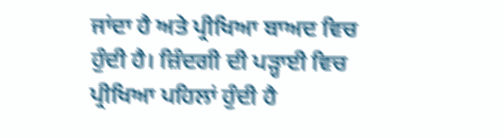ਜਾਂਦਾ ਹੈ ਅਤੇ ਪ੍ਰੀਖਿਆ ਬਾਅਦ ਵਿਚ ਹੁੰਦੀ ਹੈ। ਜ਼ਿੰਦਗੀ ਦੀ ਪੜ੍ਹਾਈ ਵਿਚ ਪ੍ਰੀਖਿਆ ਪਹਿਲਾਂ ਹੁੰਦੀ ਹੈ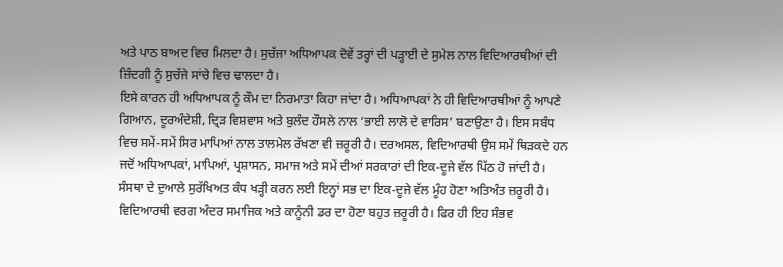ਅਤੇ ਪਾਠ ਬਾਅਦ ਵਿਚ ਮਿਲਦਾ ਹੈ। ਸੁਚੱਜਾ ਅਧਿਆਪਕ ਦੋਵੇਂ ਤਰ੍ਹਾਂ ਦੀ ਪੜ੍ਹਾਈ ਦੇ ਸੁਮੇਲ ਨਾਲ ਵਿਦਿਆਰਥੀਆਂ ਦੀ ਜ਼ਿੰਦਗੀ ਨੂੰ ਸੁਚੱਜੇ ਸਾਂਚੇ ਵਿਚ ਢਾਲਦਾ ਹੈ।
ਇਸੇ ਕਾਰਨ ਹੀ ਅਧਿਆਪਕ ਨੂੰ ਕੌਮ ਦਾ ਨਿਰਮਾਤਾ ਕਿਹਾ ਜਾਂਦਾ ਹੈ। ਅਧਿਆਪਕਾਂ ਨੇ ਹੀ ਵਿਦਿਆਰਥੀਆਂ ਨੂੰ ਆਪਣੇ ਗਿਆਨ, ਦੂਰਅੰਦੇਸ਼ੀ, ਦ੍ਰਿੜ ਵਿਸ਼ਵਾਸ ਅਤੇ ਬੁਲੰਦ ਹੌਸਲੇ ਨਾਲ ‘ਭਾਈ ਲਾਲੋ ਦੇ ਵਾਰਿਸ’ ਬਣਾਉਣਾ ਹੈ। ਇਸ ਸਬੰਧ ਵਿਚ ਸਮੇਂ-ਸਮੇਂ ਸਿਰ ਮਾਪਿਆਂ ਨਾਲ ਤਾਲਮੇਲ ਰੱਖਣਾ ਵੀ ਜ਼ਰੂਰੀ ਹੈ। ਦਰਅਸਲ, ਵਿਦਿਆਰਥੀ ਉਸ ਸਮੇਂ ਥਿੜਕਦੇ ਹਨ ਜਦੋਂ ਅਧਿਆਪਕਾਂ, ਮਾਪਿਆਂ, ਪ੍ਰਸ਼ਾਸਨ, ਸਮਾਜ ਅਤੇ ਸਮੇਂ ਦੀਆਂ ਸਰਕਾਰਾਂ ਦੀ ਇਕ-ਦੂਜੇ ਵੱਲ ਪਿੱਠ ਹੋ ਜਾਂਦੀ ਹੈ। ਸੰਸਥਾ ਦੇ ਦੁਆਲੇ ਸੁਰੱਖਿਅਤ ਕੰਧ ਖੜ੍ਹੀ ਕਰਨ ਲਈ ਇਨ੍ਹਾਂ ਸਭ ਦਾ ਇਕ-ਦੂਜੇ ਵੱਲ ਮੂੰਹ ਹੋਣਾ ਅਤਿਅੰਤ ਜ਼ਰੂਰੀ ਹੈ।
ਵਿਦਿਆਰਥੀ ਵਰਗ ਅੰਦਰ ਸਮਾਜਿਕ ਅਤੇ ਕਾਨੂੰਨੀ ਡਰ ਦਾ ਹੋਣਾ ਬਹੁਤ ਜ਼ਰੂਰੀ ਹੈ। ਫਿਰ ਹੀ ਇਹ ਸੰਭਵ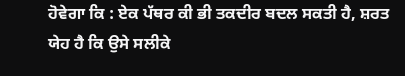ਹੋਵੇਗਾ ਕਿ : ਏਕ ਪੱਥਰ ਕੀ ਭੀ ਤਕਦੀਰ ਬਦਲ ਸਕਤੀ ਹੈ, ਸ਼ਰਤ ਯੇਹ ਹੈ ਕਿ ਉਸੇ ਸਲੀਕੇ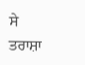ਸੇ ਤਰਾਸ਼ਾ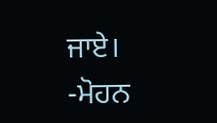ਜਾਏ।
-ਮੋਹਨ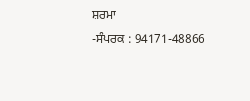ਸ਼ਰਮਾ
-ਸੰਪਰਕ : 94171-48866